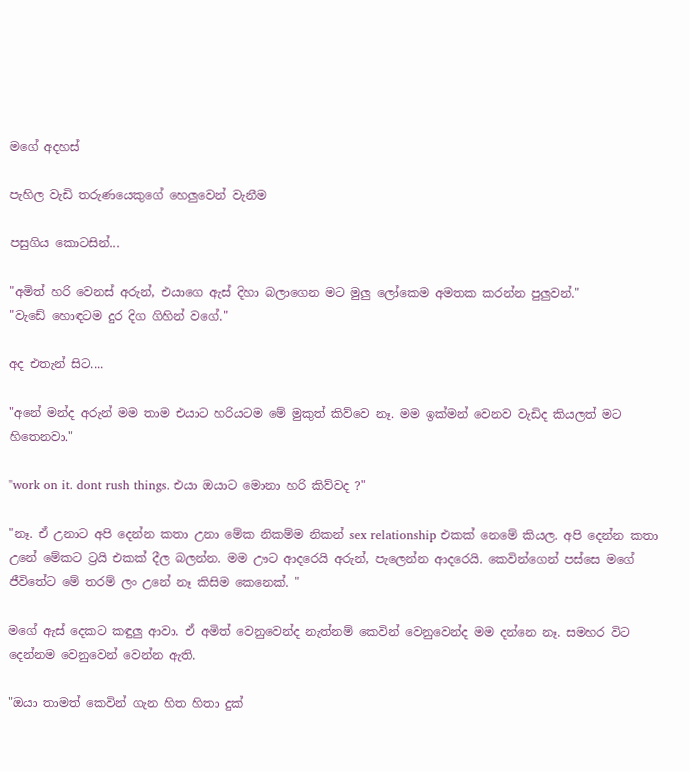මගේ අදහස්

පැහිල වැඩි තරුණයෙකුගේ හෙලුවෙන් වැනීම

පසුගිය කොටසින්...

"අමිත් හරි වෙනස් අරුන්, එයාගෙ ඇස් දිහා බලාගෙන මට මුලු ලෝකෙම අමතක කරන්න පුලුවන්."
"වැඩේ හොඳටම දුර දිග ගිහින් වගේ."

අද එතැන් සිට....

"අනේ මන්ද අරුන් මම තාම එයාට හරියටම මේ මුකුත් කිව්වෙ නෑ. මම ඉක්මන් වෙනව වැඩිද කියලත් මට හිතෙනවා."

"work on it. dont rush things. එයා ඔයාට මොනා හරි කිව්වද ?"

"නෑ. ඒ උනාට අපි දෙන්න කතා උනා මේක නිකම්ම නිකන් sex relationship එකක් නෙමේ කියල. අපි දෙන්න කතා උනේ මේකට ට්‍රයි එකක් දීල බලන්න. මම ඌට ආදරෙයි අරුන්, පැලෙන්න ආදරෙයි. කෙවින්ගෙන් පස්සෙ මගේ ජීවිතේට මේ තරම් ලං උනේ නෑ කිසිම කෙනෙක්. "

මගේ ඇස් දෙකට කඳුලු ආවා. ඒ අමිත් වෙනුවෙන්ද නැත්නම් කෙවින් වෙනුවෙන්ද මම දන්නෙ නෑ. සමහර විට දෙන්නම වෙනුවෙන් වෙන්න ඇති.

"ඔයා තාමත් කෙවින් ගැන හිත හිතා දුක්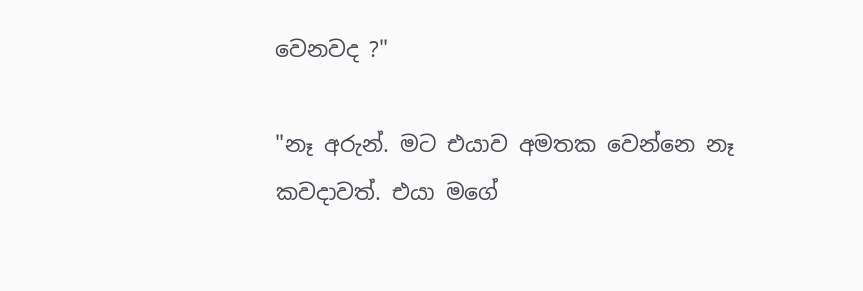වෙනවද ?"

"නෑ අරුන්. මට එයාව අමතක වෙන්නෙ නෑ කවදාවත්. එයා මගේ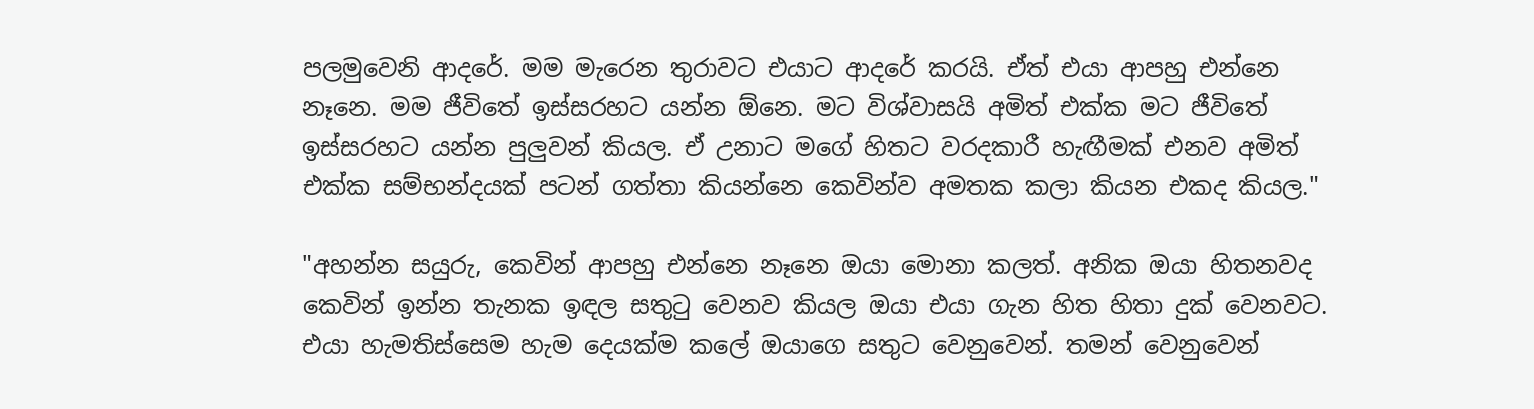පලමුවෙනි ආදරේ. මම මැරෙන තුරාවට එයාට ආදරේ කරයි. ඒත් එයා ආපහු එන්නෙ නෑනෙ. මම ජීවිතේ ඉස්සරහට යන්න ඕනෙ. මට විශ්වාසයි අමිත් එක්ක මට ජීවිතේ ඉස්සරහට යන්න පුලුවන් කියල. ඒ උනාට මගේ හිතට වරදකාරී හැඟීමක් එනව අමිත් එක්ක සම්භන්දයක් පටන් ගත්තා කියන්නෙ කෙවින්ව අමතක කලා කියන එකද කියල."

"අහන්න සයුරු, කෙවින් ආපහු එන්නෙ නෑනෙ ඔයා මොනා කලත්. අනික ඔයා හිතනවද කෙවින් ඉන්න තැනක ඉඳල සතුටු වෙනව කියල ඔයා එයා ගැන හිත හිතා දුක් වෙනවට. එයා හැමතිස්සෙම හැම දෙයක්ම කලේ ඔයාගෙ සතුට වෙනුවෙන්. තමන් වෙනුවෙන්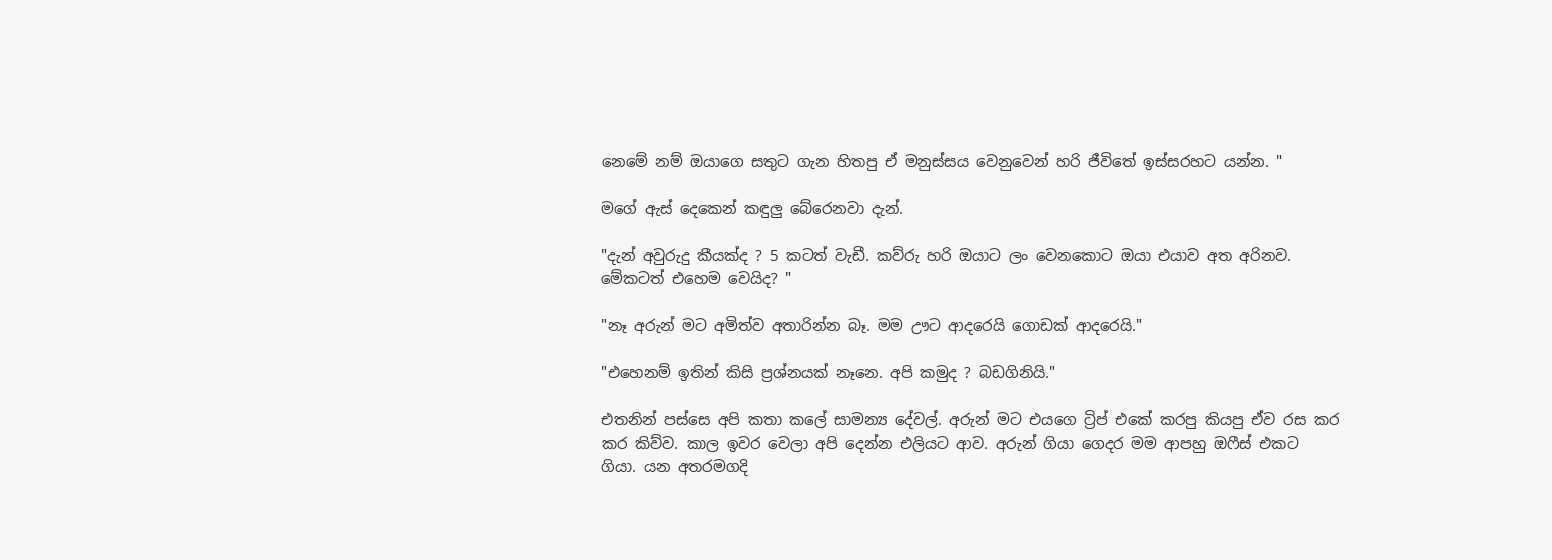නෙමේ නම් ඔයාගෙ සතුට ගැන හිතපු ඒ මනුස්සය වෙනුවෙන් හරි ජීවිතේ ඉස්සරහට යන්න. "

මගේ ඇස් දෙකෙන් කඳුලු බේරෙනවා දැන්.

"දැන් අවුරුදු කීයක්ද ? 5 කටත් වැඩී. කව්රු හරි ඔයාට ලං වෙනකොට ඔයා එයාව අත අරිනව. මේකටත් එහෙම වෙයිද? "

"නෑ අරුන් මට අමිත්ව අතාරින්න බෑ. මම ඌට ආදරෙයි ගොඩක් ආදරෙයි."

"එහෙනම් ඉතින් කිසි ප්‍රශ්නයක් නෑනෙ. අපි කමුද ? බඩගිනියි."

එතනින් පස්සෙ අපි කතා කලේ සාමන්‍ය දේවල්. අරුන් මට එයගෙ ට්‍රිප් එකේ කරපු කියපු ඒව රස කර කර කිව්ව. කාල ඉවර වෙලා අපි දෙන්න එලියට ආව. අරුන් ගියා ගෙදර මම ආපහු ඔෆීස් එකට ගියා. යන අතරමගදි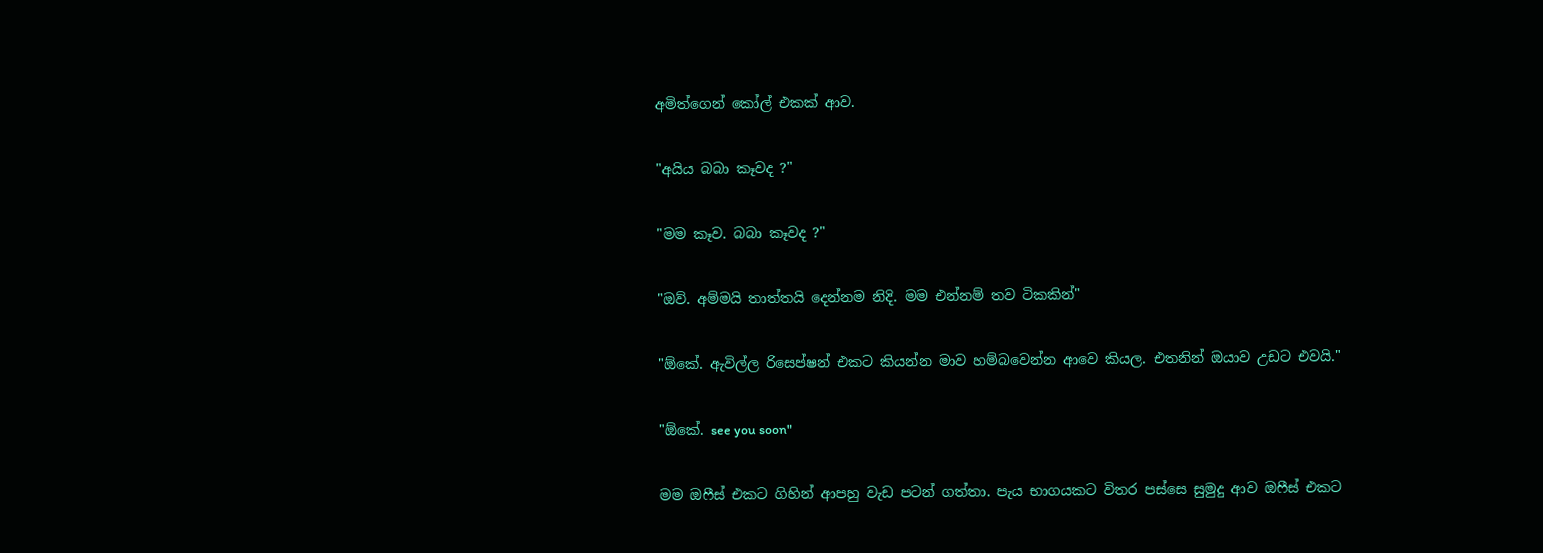අමිත්ගෙන් කෝල් එකක් ආව.

"අයිය බබා කෑවද ?"

"මම කෑව. බබා කෑවද ?"

"ඔව්. අම්මයි තාත්තයි දෙන්නම නිදි. මම එන්නම් තව ටිකකින්"

"ඕකේ. ඇවිල්ල රිසෙප්ෂන් එකට කියන්න මාව හම්බවෙන්න ආවෙ කියල. එතනින් ඔයාව උඩට එවයි."

"ඕකේ. see you soon"

මම ඔෆීස් එකට ගිහින් ආපහු වැඩ පටන් ගත්තා. පැය භාගයකට විතර පස්සෙ සුමුදු ආව ඔෆීස් එකට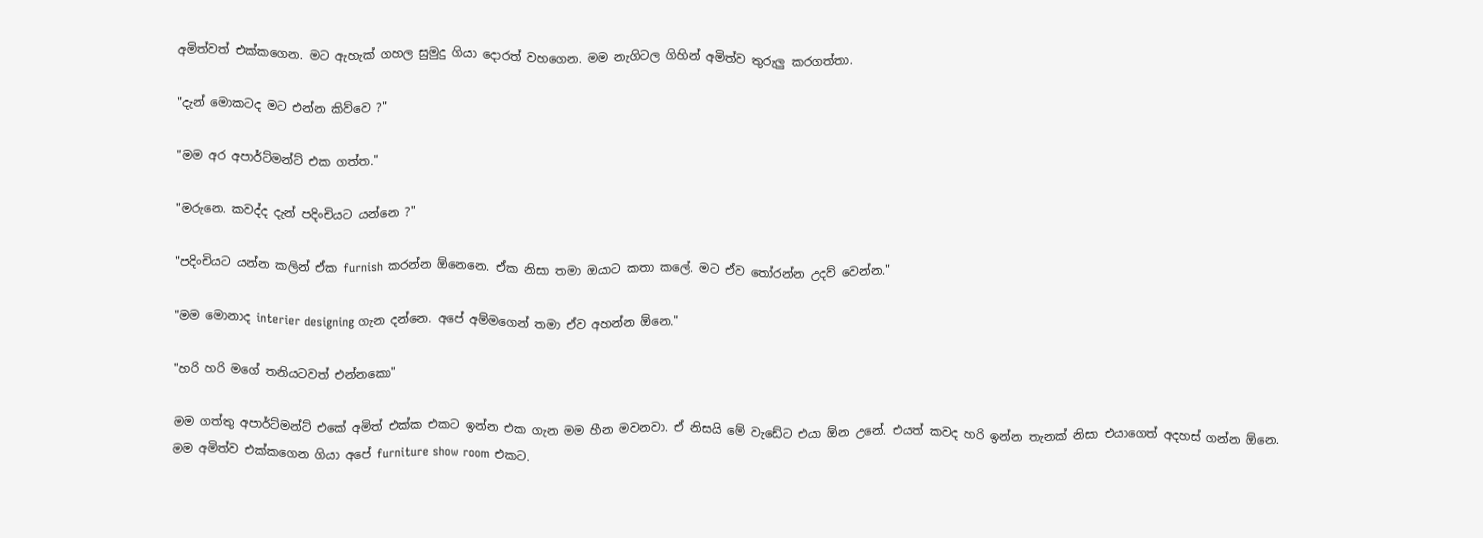අමිත්වත් එක්කගෙන. මට ඇහැක් ගහල සුමුදු ගියා දොරත් වහගෙන. මම නැගිටල ගිහින් අමිත්ව තුරුලු කරගත්තා.

"දැන් මොකටද මට එන්න කිව්වෙ ?"

"මම අර අපාර්ට්මන්ට් එක ගත්ත."

"මරුනෙ. කවද්ද දැන් පදිංචියට යන්නෙ ?"

"පදිංචියට යන්න කලින් ඒක furnish කරන්න ඕනෙනෙ. ඒක නිසා තමා ඔයාට කතා කලේ. මට ඒව තෝරන්න උදව් වෙන්න."

"මම මොනාද interier designing ගැන දන්නෙ. අපේ අම්මගෙන් තමා ඒව අහන්න ඕනෙ."

"හරි හරි මගේ තනියටවත් එන්නකො"

මම ගත්තු අපාර්ට්මන්ට් එකේ අමිත් එක්ක එකට ඉන්න එක ගැන මම හීන මවනවා. ඒ නිසයි මේ වැඩේට එයා ඕන උනේ. එයත් කවද හරි ඉන්න තැනක් නිසා එයාගෙත් අදහස් ගන්න ඕනෙ. මම අමිත්ව එක්කගෙන ගියා අපේ furniture show room එකට.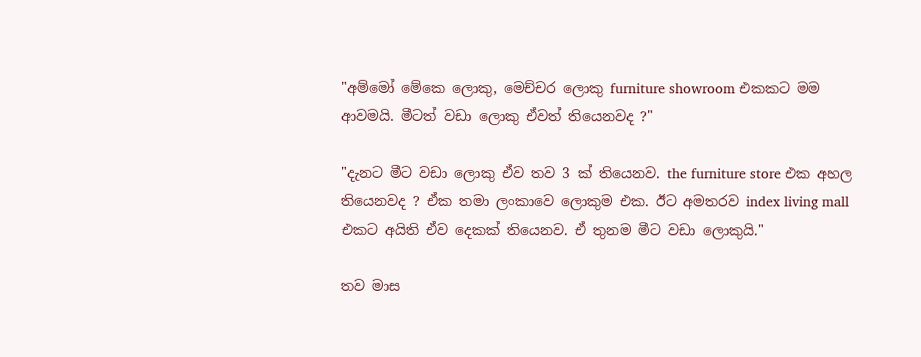"අම්මෝ මේකෙ ලොකු, මෙච්චර ලොකු furniture showroom එකකට මම ආවමයි. මීටත් වඩා ලොකු ඒවත් තියෙනවද ?"

"දැනට මීට වඩා ලොකු ඒව තව 3 ක් තියෙනව. the furniture store එක අහල තියෙනවද ? ඒක තමා ලංකාවෙ ලොකුම එක. ඊට අමතරව index living mall එකට අයිති ඒව දෙකක් තියෙනව. ඒ තුනම මීට වඩා ලොකුයි."

තව මාස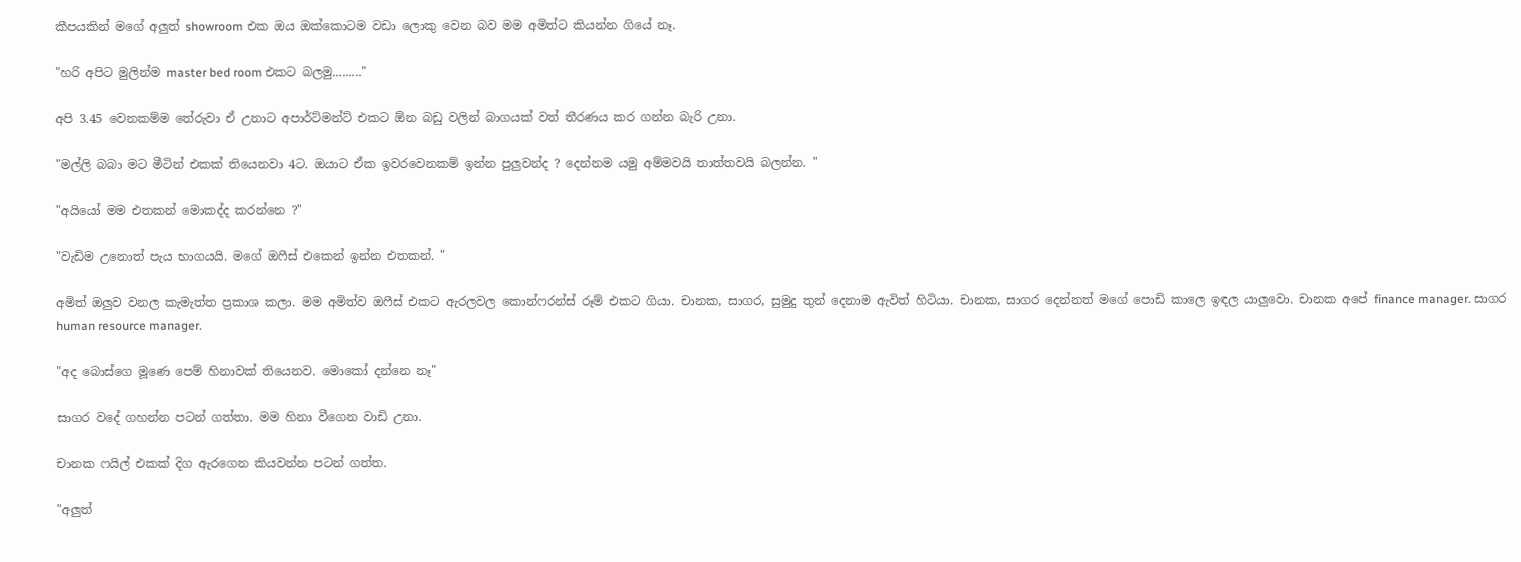කීපයකින් මගේ අලුත් showroom එක ඔය ඔක්කොටම වඩා ලොකු වෙන බව මම අමිත්ට කියන්න ගියේ නෑ.

"හරි අපිට මුලින්ම master bed room එකට බලමු........."

අපි 3.45 වෙනකම්ම තේරුවා ඒ උනාට අපාර්ට්මන්ට් එකට ඕන බඩු වලින් බාගයක් වත් තීරණය කර ගන්න බැරි උනා.

"මල්ලි බබා මට මීටින් එකක් තියෙනවා 4ට. ඔයාට ඒක ඉවරවෙනකම් ඉන්න පුලුවන්ද ? දෙන්නම යමු අම්මවයි තාත්තවයි බලන්න. "

"අයියෝ මම එතකන් මොකද්ද කරන්නෙ ?"

"වැඩිම උනොත් පැය භාගයයි. මගේ ඔෆීස් එකෙන් ඉන්න එතකන්. "

අමිත් ඔලුව වනල කැමැත්ත ප්‍රකාශ කලා. මම අමිත්ව ඔෆීස් එකට ඇරලවල කොන්ෆරන්ස් රූම් එකට ගියා. චානක, සාගර, සුමුදු තුන් දෙනාම ඇවිත් හිටියා. චානක, සාගර දෙන්නත් මගේ පොඩි කාලෙ ඉඳල යාලුවො. චානක අපේ finance manager. සාගර human resource manager.

"අද බොස්ගෙ මූණෙ පෙම් හිනාවක් තියෙනව. මොකෝ දන්නෙ නෑ"

සාගර වදේ ගහන්න පටන් ගත්තා. මම හිනා වීගෙන වාඩි උනා.

චානක ෆයිල් එකක් දිග ඇරගෙන කියවන්න පටන් ගත්ත.

"අලුත්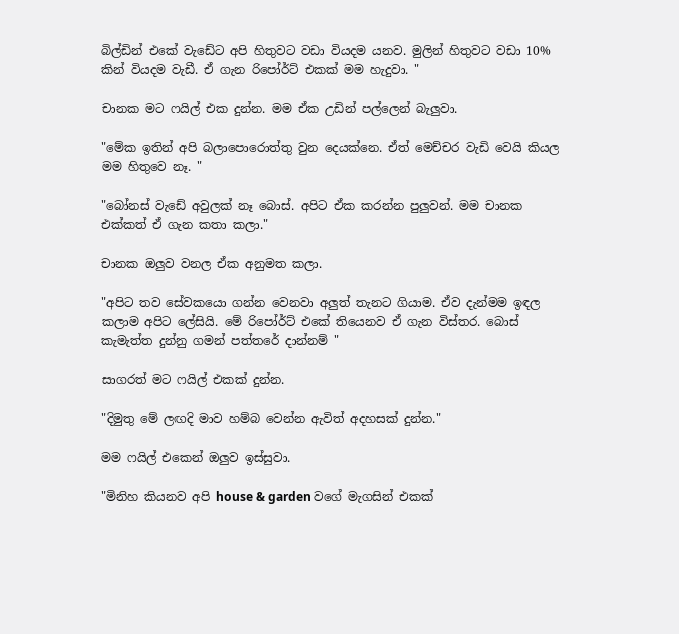බිල්ඩින් එකේ වැඩේට අපි හිතුවට වඩා වියදම යනව. මුලින් හිතුවට වඩා 10% කින් වියදම වැඩී. ඒ ගැන රිපෝර්ට් එකක් මම හැදුවා. "

චානක මට ෆයිල් එක දුන්න. මම ඒක උඩින් පල්ලෙන් බැලුවා.

"මේක ඉතින් අපි බලාපොරොත්තු වුන දෙයක්නෙ. ඒත් මෙච්චර වැඩි වෙයි කියල මම හිතුවෙ නෑ. "

"බෝනස් වැඩේ අවුලක් නෑ බොස්. අපිට ඒක කරන්න පුලුවන්. මම චානක එක්කත් ඒ ගැන කතා කලා."

චානක ඔලුව වනල ඒක අනුමත කලා.

"අපිට තව සේවකයො ගන්න වෙනවා අලුත් තැනට ගියාම. ඒව දැන්මම ඉඳල කලාම අපිට ලේසියි. මේ රිපෝර්ට් එකේ තියෙනව ඒ ගැන විස්තර. බොස් කැමැත්ත දුන්නු ගමන් පත්තරේ දාන්නම් "

සාගරත් මට ෆයිල් එකක් දුන්න.

"දිමුතු මේ ලඟදි මාව හම්බ වෙන්න ඇවිත් අදහසක් දුන්න."

මම ෆයිල් එකෙන් ඔලුව ඉස්සුවා.

"මිනිහ කියනව අපි house & garden වගේ මැගසින් එකක්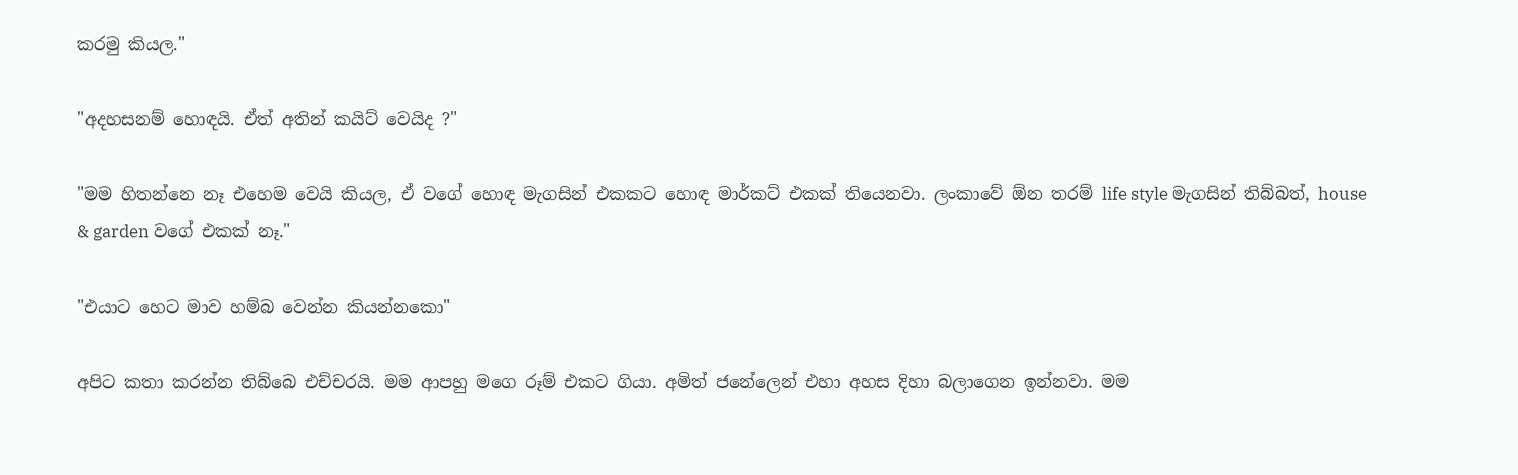කරමු කියල."

"අදහසනම් හොඳයි. ඒත් අතින් කයිට් වෙයිද ?"

"මම හිතන්නෙ නෑ එහෙම වෙයි කියල, ඒ වගේ හොඳ මැගසින් එකකට හොඳ මාර්කට් එකක් තියෙනවා. ලංකාවේ ඕන තරම් life style මැගසින් තිබ්බත්, house & garden වගේ එකක් නෑ."

"එයාට හෙට මාව හම්බ වෙන්න කියන්නකො"

අපිට කතා කරන්න තිබ්බෙ එච්චරයි. මම ආපහු මගෙ රූම් එකට ගියා. අමිත් ජනේලෙන් එහා අහස දිහා බලාගෙන ඉන්නවා. මම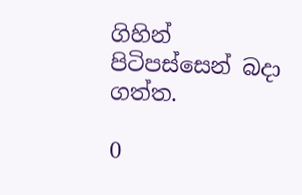ගිහින් පිටිපස්සෙන් බදා ගත්ත.

0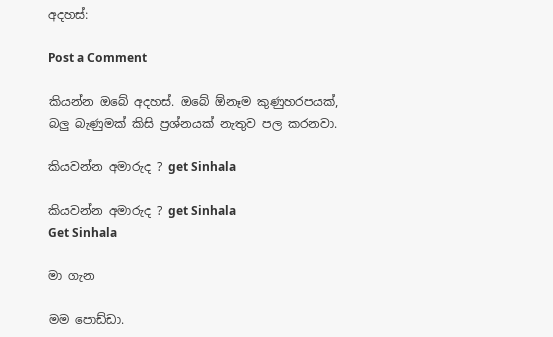අදහස්:

Post a Comment

කියන්න ඔබේ අදහස්. ඔබේ ඕනෑම කුණුහරපයක්, බලු බැණුමක් කිසි ප්‍රශ්නයක් නැතුව පල කරනවා.

කියවන්න අමාරුද ? get Sinhala

කියවන්න අමාරුද ? get Sinhala
Get Sinhala

මා ගැන

මම පොඩ්ඩා.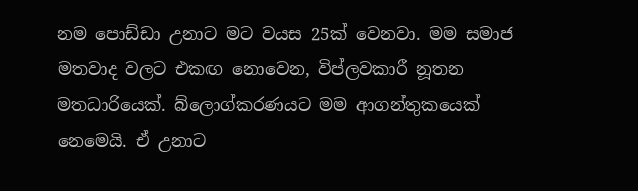නම පොඩ්ඩා උනාට මට වයස 25ක් වෙනවා. මම සමාජ මතවාද වලට එකඟ නොවෙන, විප්ලවකාරී නූතන මතධාරියෙක්. බ්ලොග්කරණයට මම ආගන්තුකයෙක් නෙමෙයි. ඒ උනාට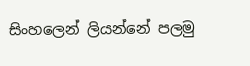සිංහලෙන් ලියන්නේ පලමු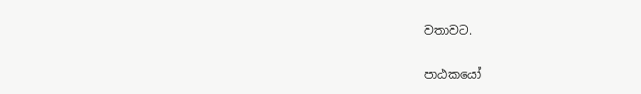වතාවට.

පාඨකයෝ